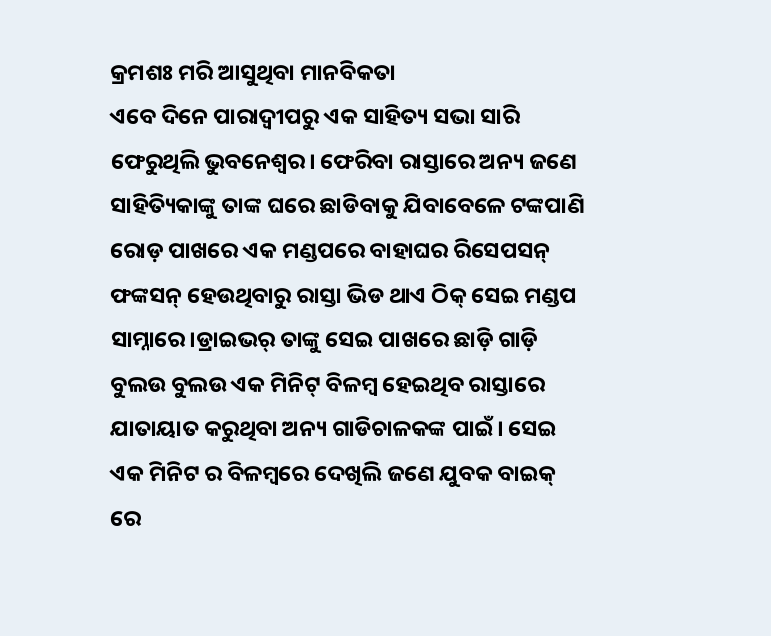କ୍ରମଶଃ ମରି ଆସୁଥିବା ମାନବିକତା
ଏବେ ଦିନେ ପାରାଦ୍ଵୀପରୁ ଏକ ସାହିତ୍ୟ ସଭା ସାରି ଫେରୁଥିଲି ଭୁବନେଶ୍ୱର। ଫେରିବା ରାସ୍ତାରେ ଅନ୍ୟ ଜଣେ ସାହିତ୍ୟିକାଙ୍କୁ ତାଙ୍କ ଘରେ ଛାଡିବାକୁ ଯିବାବେଳେ ଟଙ୍କପାଣି ରୋଡ଼ ପାଖରେ ଏକ ମଣ୍ଡପରେ ବାହାଘର ରିସେପସନ୍ ଫଙ୍କସନ୍ ହେଉଥିବାରୁ ରାସ୍ତା ଭିଡ ଥାଏ ଠିକ୍ ସେଇ ମଣ୍ଡପ ସାମ୍ନାରେ।ଡ୍ରାଇଭର୍ ତାଙ୍କୁ ସେଇ ପାଖରେ ଛାଡ଼ି ଗାଡ଼ି ବୁଲଉ ବୁଲଉ ଏକ ମିନିଟ୍ ବିଳମ୍ବ ହେଇଥିବ ରାସ୍ତାରେ ଯାତାୟାତ କରୁଥିବା ଅନ୍ୟ ଗାଡିଚାଳକଙ୍କ ପାଇଁ। ସେଇ ଏକ ମିନିଟ ର ବିଳମ୍ବରେ ଦେଖିଲି ଜଣେ ଯୁବକ ବାଇକ୍ ରେ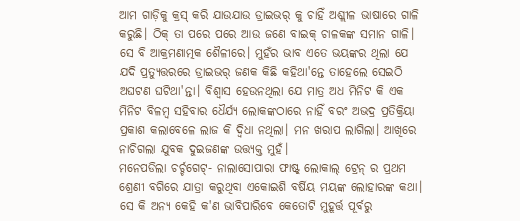ଆମ ଗାଡ଼ିକୁ କ୍ରସ୍ କରି ଯାଉଯାଉ ଡ୍ରାଇଭର୍ କୁ ଚାହିଁ ଅଶ୍ଲୀଳ ଭାଷାରେ ଗାଳି କରୁଛି। ଠିକ୍ ତା ପରେ ପରେ ଆଉ ଜଣେ ବାଇକ୍ ଚାଳକଙ୍କ ସମାନ ଗାଳି। ସେ ବି ଆକ୍ରମଣାତ୍ମକ ଶୈଳୀରେ। ମୁହଁର ଭାବ ଏତେ ଭୟଙ୍କର ଥିଲା ଯେ ଯଦି ପ୍ରତ୍ୟୁତ୍ତରରେ ଡ୍ରାଇଭର୍ ଜଣକ କିଛି କହିଥା'ନ୍ତେ ତାହେଲେ ସେଇଠି ଅଘଟଣ ଘଟିଥା'ନ୍ତା। ବିଶ୍ୱାସ ହେଉନଥିଲା ଯେ ମାତ୍ର ଅଧ ମିନିଟ କି ଏକ ମିନିଟ ବିଳମ୍ୱ ସହିବାର ଧୈର୍ଯ୍ୟ ଲୋକଙ୍କଠାରେ ନାହିଁ ବରଂ ଅଭଦ୍ର ପ୍ରତିକ୍ରିୟା ପ୍ରକାଶ କଲାବେଳେ ଲାଜ କି ଦ୍ୱିଧା ନଥିଲା। ମନ ଖରାପ ଲାଗିଲା। ଆଖିରେ ନାଚିଗଲା ଯୁବକ ଦୁଇଜଣଙ୍କ ଉତ୍ତ୍ୟକ୍ତ ମୁହଁ।
ମନେପଡିଲା ଚର୍ଚ୍ଚଗେଟ୍- ନାଲାସୋପାରା ଫାଷ୍ଟ୍ ଲୋକାଲ୍ ଟ୍ରେନ୍ ର ପ୍ରଥମ ଶ୍ରେଣୀ ବଗିରେ ଯାତ୍ରା କରୁଥିବା ଏକୋଇଶି ବର୍ଷିୟ ମୟଙ୍କ ଲୋହାରଙ୍କ କଥା। ସେ କି ଅନ୍ୟ କେହି କ'ଣ ଭାବିପାରିବେ କେତୋଟି ମୁହୂର୍ତ୍ତ ପୂର୍ବରୁ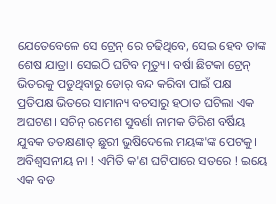ଯେତେବେଳେ ସେ ଟ୍ରେନ୍ ରେ ଚଢିଥିବେ, ସେଇ ହେବ ତାଙ୍କ ଶେଷ ଯାତ୍ରା। ସେଇଠି ଘଟିବ ମୃତ୍ୟୁ। ବର୍ଷା ଛିଟକା ଟ୍ରେନ୍ ଭିତରକୁ ପଡୁଥିବାରୁ ଡୋର୍ ବନ୍ଦ କରିବା ପାଇଁ ପକ୍ଷ ପ୍ରତିପକ୍ଷ ଭିତରେ ସାମାନ୍ୟ ବଚସାରୁ ହଠାତ ଘଟିଲା ଏକ ଅଘଟଣ। ସଚିନ୍ ରମେଶ ସୁବର୍ଣା ନାମକ ତିରିଶ ବର୍ଷିୟ ଯୁବକ ତତକ୍ଷଣାତ୍ ଛୁରୀ ଭୁଷିଦେଲେ ମୟଙ୍କ'ଙ୍କ ପେଟକୁ। ଅବିଶ୍ୱସନୀୟ ନା ! ଏମିତି କ'ଣ ଘଟିପାରେ ସତରେ ! ଇୟେ ଏକ ବଡ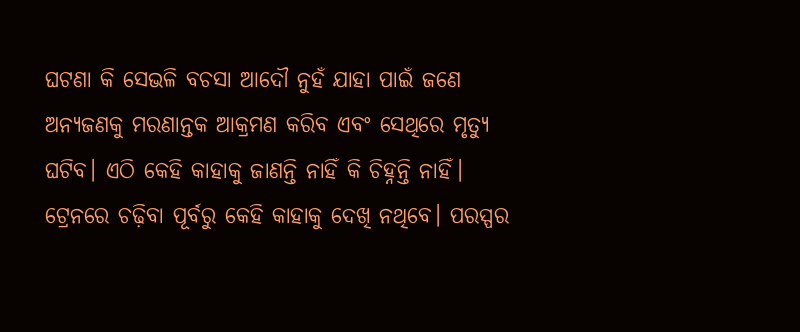ଘଟଣା କି ସେଭଳି ବଚସା ଆଦୌ ନୁହଁ ଯାହା ପାଇଁ ଜଣେ ଅନ୍ୟଜଣକୁ ମରଣାନ୍ତକ ଆକ୍ରମଣ କରିବ ଏବଂ ସେଥିରେ ମୃତ୍ୟୁ ଘଟିବ। ଏଠି କେହି କାହାକୁ ଜାଣନ୍ତି ନାହିଁ କି ଚିହ୍ନନ୍ତି ନାହିଁ। ଟ୍ରେନରେ ଚଢ଼ିବା ପୂର୍ବରୁ କେହି କାହାକୁ ଦେଖି ନଥିବେ। ପରସ୍ପର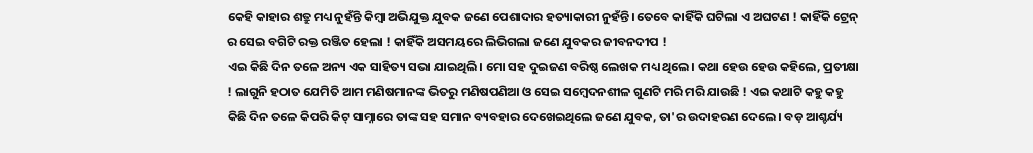କେହି କାହାର ଶତ୍ରୁ ମଧ୍ୟ ନୁହଁନ୍ତି କିମ୍ବା ଅଭିଯୁକ୍ତ ଯୁବକ ଜଣେ ପେଶାଦାର ହତ୍ୟାକାରୀ ନୁହଁନ୍ତି। ତେବେ କାହିଁକି ଘଟିଲା ଏ ଅଘଟଣ ! କାହିଁକି ଟ୍ରେନ୍ ର ସେଇ ବଗିଟି ରକ୍ତ ରଞ୍ଜିତ ହେଲା ! କାହିଁକି ଅସମୟରେ ଲିଭିଗଲା ଜଣେ ଯୁବକର ଜୀବନଦୀପ !
ଏଇ କିଛି ଦିନ ତଳେ ଅନ୍ୟ ଏକ ସାହିତ୍ୟ ସଭା ଯାଇଥିଲି। ମୋ ସହ ଦୁଇଜଣ ବରିଷ୍ଠ ଲେଖକ ମଧ୍ୟ ଥିଲେ। କଥା ହେଉ ହେଉ କହିଲେ, ପ୍ରତୀକ୍ଷା ! ଲାଗୁନି ହଠାତ ଯେମିତି ଆମ ମଣିଷମାନଙ୍କ ଭିତରୁ ମଣିଷପଣିଆ ଓ ସେଇ ସମ୍ବେଦନଶୀଳ ଗୁଣଟି ମରି ମରି ଯାଉଛି ! ଏଇ କଥାଟି କହୁ କହୁ କିଛି ଦିନ ତଳେ କିପରି କିଟ୍ ସାମ୍ନାରେ ତାଙ୍କ ସହ ସମାନ ବ୍ୟବହାର ଦେଖେଇଥିଲେ ଜଣେ ଯୁବକ, ତା'ର ଉଦାହରଣ ଦେଲେ। ବଡ଼ ଆଶ୍ଚର୍ଯ୍ୟ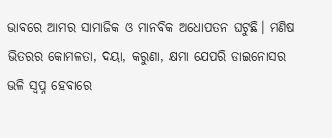ଭାବରେ ଆମର ସାମାଜିକ ଓ ମାନବିକ ଅଧୋପତନ ଘଟୁଛି। ମଣିଷ ଭିତରର କୋମଳତା, ଦୟା, କରୁଣା, କ୍ଷମା ଯେପରି ଡାଇନୋସର ଭଳି ସ୍ୱପ୍ନ ହେବାରେ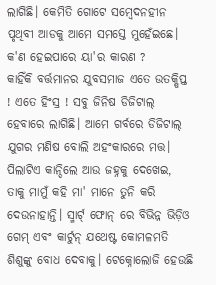ଲାଗିଛି। କେମିତି ଗୋଟେ ସମ୍ବେଦନହୀନ ପୃଥିବୀ ଆଡକୁ ଆମେ ସମସ୍ତେ ମୁହେଁଇଛେ। କ'ଣ ହେଇପାରେ ୟା'ର କାରଣ ?
କାହିଁକି ବର୍ତ୍ତମାନର ଯୁବସମାଜ ଏତେ ଉତକ୍ଷିପ୍ତ ! ଏତେ ହିଂସ୍ର ! ସବୁ ଜିନିଷ ଡିଜିଟାଲ୍ ହେବାରେ ଲାଗିଛି। ଆମେ ଗର୍ବରେ ଡିଜିଟାଲ୍ ଯୁଗର ମଣିଷ ବୋଲି ଅହଂକାରରେ ମତ୍ତ। ପିଲାଟିଏ କାନ୍ଦିଲେ ଆଉ ଜହ୍ନକୁ ଦେଖେଇ, ତାକୁ ମାମୁଁ କହି ମା' ମାନେ ତୁନି କରି ଦେଉନାହାନ୍ତି। ସ୍ମାର୍ଟ୍ ଫୋନ୍ ରେ ବିଭିନ୍ନ ଭିଡ଼ିଓ ଗେମ୍ ଏବଂ କାର୍ଟୁନ୍ ଯଥେଷ୍ଟ କୋମଳମତି ଶିଶୁଙ୍କୁ ବୋଧ ଦେବାକୁ। ଟେକ୍ନୋଲୋଜି ହେଉଛି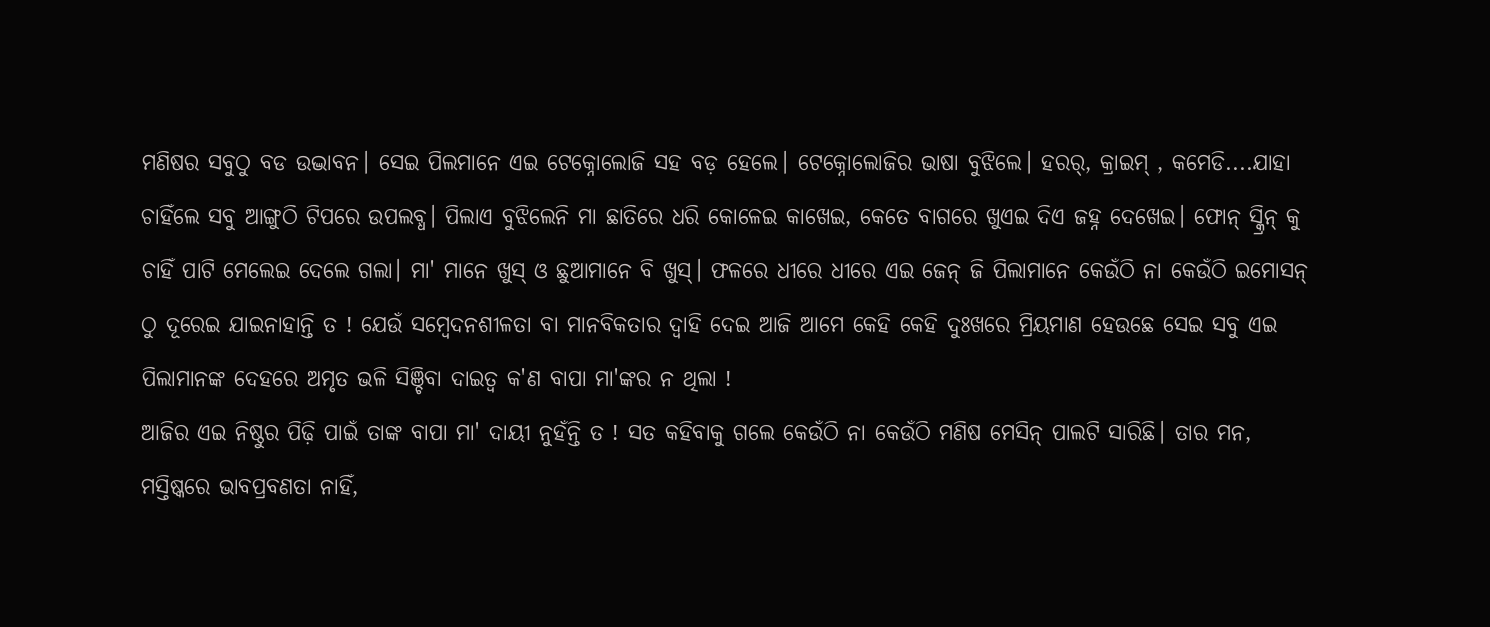ମଣିଷର ସବୁଠୁ ବଡ ଉଦ୍ଭାବନ। ସେଇ ପିଲମାନେ ଏଇ ଟେକ୍ନୋଲୋଜି ସହ ବଡ଼ ହେଲେ। ଟେକ୍ନୋଲୋଜିର ଭାଷା ବୁଝିଲେ। ହରର୍, କ୍ରାଇମ୍ , କମେଡି....ଯାହା ଚାହିଁଲେ ସବୁ ଆଙ୍ଗୁଠି ଟିପରେ ଉପଲବ୍ଧ। ପିଲାଏ ବୁଝିଲେନି ମା ଛାତିରେ ଧରି କୋଳେଇ କାଖେଇ, କେତେ ବାଗରେ ଖୁଏଇ ଦିଏ ଜହ୍ନ ଦେଖେଇ। ଫୋନ୍ ସ୍କ୍ରିନ୍ କୁ ଚାହିଁ ପାଟି ମେଲେଇ ଦେଲେ ଗଲା। ମା' ମାନେ ଖୁସ୍ ଓ ଛୁଆମାନେ ବି ଖୁସ୍। ଫଳରେ ଧୀରେ ଧୀରେ ଏଇ ଜେନ୍ ଜି ପିଲାମାନେ କେଉଁଠି ନା କେଉଁଠି ଇମୋସନ୍ ଠୁ ଦୂରେଇ ଯାଇନାହାନ୍ତି ତ ! ଯେଉଁ ସମ୍ବେଦନଶୀଳତା ବା ମାନବିକତାର ଦ୍ୱାହି ଦେଇ ଆଜି ଆମେ କେହି କେହି ଦୁଃଖରେ ମ୍ରିୟମାଣ ହେଉଛେ ସେଇ ସବୁ ଏଇ ପିଲାମାନଙ୍କ ଦେହରେ ଅମୃତ ଭଳି ସିଞ୍ଚିବା ଦାଇତ୍ୱ କ'ଣ ବାପା ମା'ଙ୍କର ନ ଥିଲା !
ଆଜିର ଏଇ ନିଷ୍ଠୁର ପିଢ଼ି ପାଇଁ ତାଙ୍କ ବାପା ମା' ଦାୟୀ ନୁହଁନ୍ତି ତ ! ସତ କହିବାକୁ ଗଲେ କେଉଁଠି ନା କେଉଁଠି ମଣିଷ ମେସିନ୍ ପାଲଟି ସାରିଛି। ତାର ମନ, ମସ୍ତିଷ୍କରେ ଭାବପ୍ରବଣତା ନାହିଁ,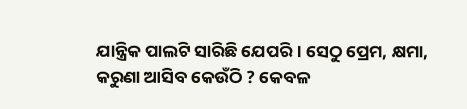ଯାନ୍ତ୍ରିକ ପାଲଟି ସାରିଛି ଯେପରି। ସେଠୁ ପ୍ରେମ, କ୍ଷମା, କରୁଣା ଆସିବ କେଉଁଠି ? କେବଳ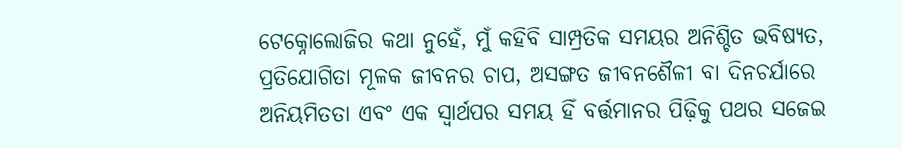ଟେକ୍ନୋଲୋଜିର କଥା ନୁହେଁ, ମୁଁ କହିବି ସାମ୍ପ୍ରତିକ ସମୟର ଅନିଶ୍ଚିତ ଭବିଷ୍ୟତ, ପ୍ରତିଯୋଗିତା ମୂଳକ ଜୀବନର ଚାପ, ଅସଙ୍ଗତ ଜୀବନଶୈଳୀ ବା ଦିନଚର୍ଯାରେ ଅନିୟମିତତା ଏବଂ ଏକ ସ୍ୱାର୍ଥପର ସମୟ ହିଁ ବର୍ତ୍ତମାନର ପିଢ଼ିକୁ ପଥର ସଜେଇ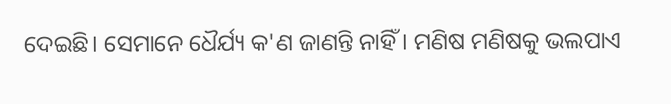ଦେଇଛି। ସେମାନେ ଧୈର୍ଯ୍ୟ କ'ଣ ଜାଣନ୍ତି ନାହିଁ। ମଣିଷ ମଣିଷକୁ ଭଲପାଏ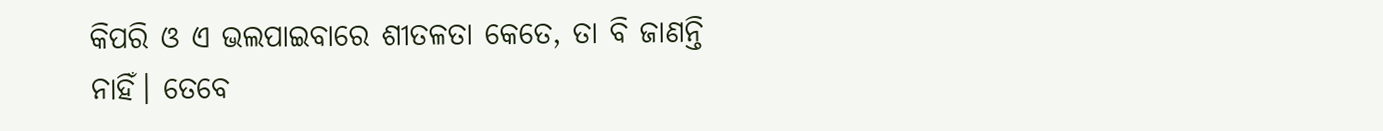କିପରି ଓ ଏ ଭଲପାଇବାରେ ଶୀତଳତା କେତେ, ତା ବି ଜାଣନ୍ତି ନାହିଁ। ତେବେ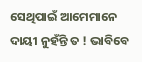ସେଥିପାଇଁ ଆମେମାନେ ଦାୟୀ ନୁହଁନ୍ତି ତ ! ଭାବିବେ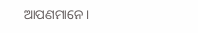ଆପଣମାନେ।